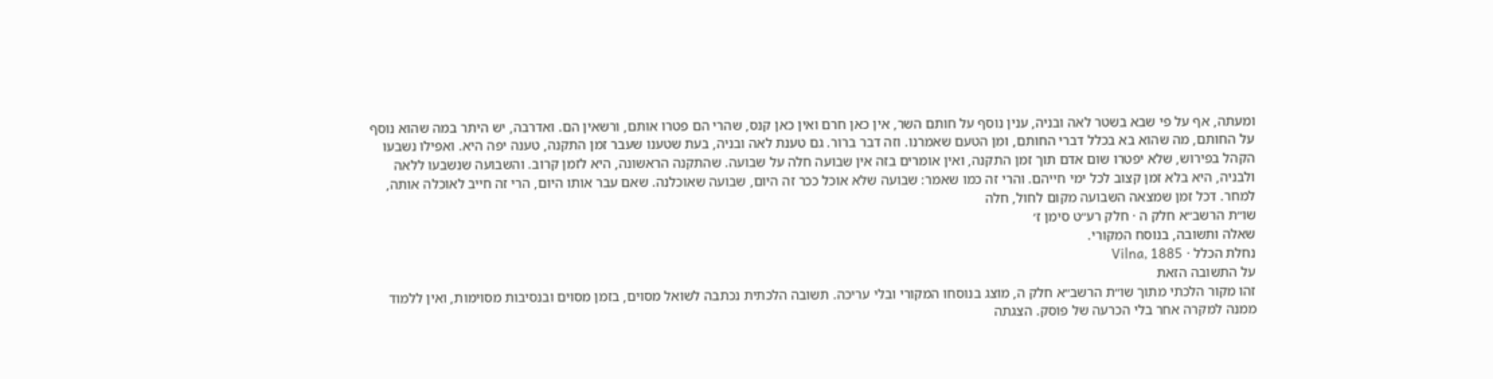ומעתה, אף על פי שבא בשטר לאה ובניה, ענין נוסף על חותם השר, אין כאן חרם ואין כאן קנס, שהרי הם פטרו אותם, ורשאין הם. ואדרבה, יש היתר במה שהוא נוסף על החותם, מה שהוא בא בכלל דברי החותם, ומן הטעם שאמרנו. וזה דבר ברור. גם טענת לאה ובניה, בעת שטענו שעבר זמן התקנה, טענה יפה היא. ואפילו נשבעו הקהל בפירוש, שלא יפטרו שום אדם תוך זמן התקנה, ואין אומרים בזה אין שבועה חלה על שבועה. שהתקנה הראשונה, היא לזמן קרוב. והשבועה שנשבעו ללאה ולבניה, היא בלא זמן קצוב לכל ימי חייהם. והרי זה כמו שאמר: שבועה שלא אוכל ככר זה היום, שבועה שאוכלנה. שאם עבר אותו היום, הרי זה חייב לאוכלה אותה, למחר. דכל זמן שמצאה השבועה מקום לחול, חלה
שו״ת הרשב״א חלק ה · חלק רע״ט סימן ז׳
שאלה ותשובה, בנוסח המקורי.
נחלת הכלל · Vilna, 1885
על התשובה הזאת
זהו מקור הלכתי מתוך שו״ת הרשב״א חלק ה, מוצג בנוסחו המקורי ובלי עריכה. תשובה הלכתית נכתבה לשואל מסוים, בזמן מסוים ובנסיבות מסוימות, ואין ללמוד ממנה למקרה אחר בלי הכרעה של פוסק. הצגתה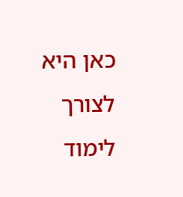כאן היא לצורך לימוד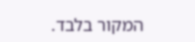המקור בלבד.